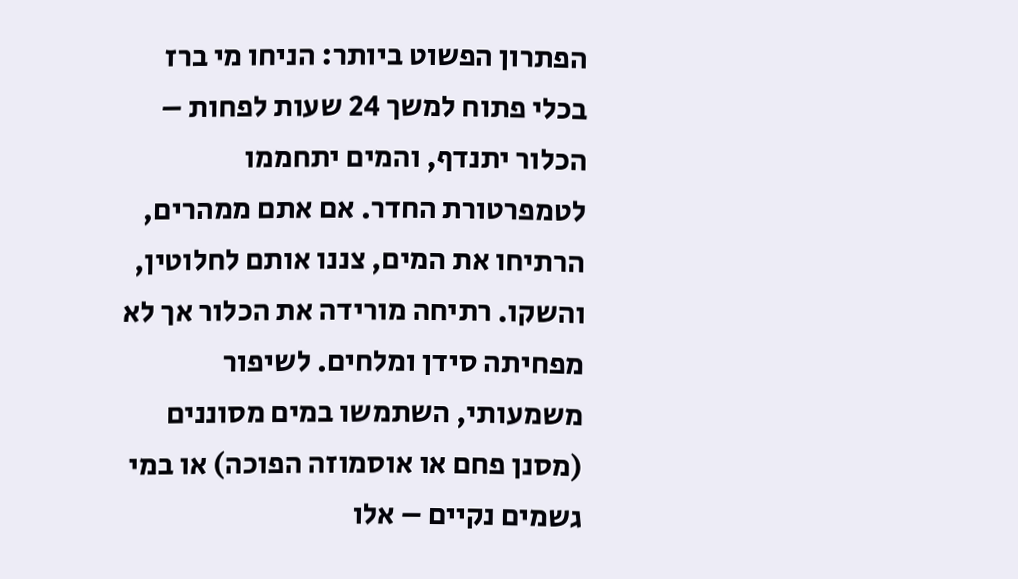הפתרון הפשוט ביותר: הניחו מי ברז בכלי פתוח למשך 24 שעות לפחות – הכלור יתנדף, והמים יתחממו לטמפרטורת החדר. אם אתם ממהרים, הרתיחו את המים, צננו אותם לחלוטין, והשקו. רתיחה מורידה את הכלור אך לא מפחיתה סידן ומלחים. לשיפור משמעותי, השתמשו במים מסוננים (מסנן פחם או אוסמוזה הפוכה) או במי גשמים נקיים – אלו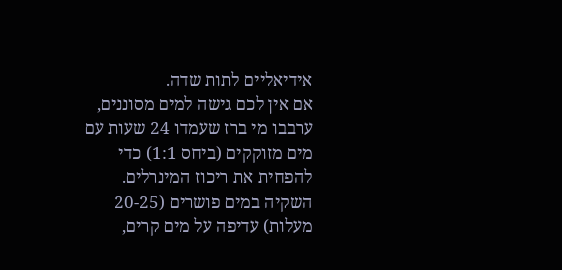אידיאליים לתות שדה.
אם אין לכם גישה למים מסוננים, ערבבו מי ברז שעמדו 24 שעות עם מים מזוקקים (ביחס 1:1) כדי להפחית את ריכוז המינרלים. השקיה במים פושרים (20-25 מעלות) עדיפה על מים קרים,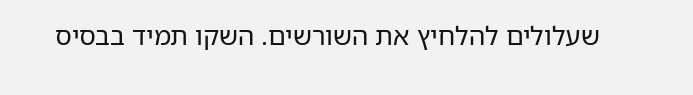שעלולים להלחיץ את השורשים. השקו תמיד בבסיס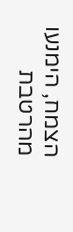הצמח, הימנעו מהרטבת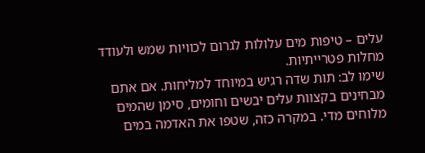עלים – טיפות מים עלולות לגרום לכוויות שמש ולעודד מחלות פטרייתיות.
שימו לב: תות שדה רגיש במיוחד למליחות. אם אתם מבחינים בקצוות עלים יבשים וחומים, סימן שהמים מלוחים מדי. במקרה כזה, שטפו את האדמה במים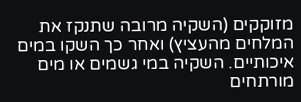מזוקקים (השקיה מרובה שתנקז את המלחים מהעציץ) ואחר כך השקו במים איכותיים. השקיה במי גשמים או מים מורתחים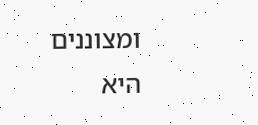ומצוננים היא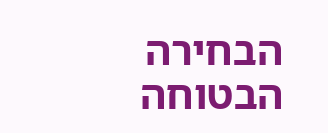הבחירה הבטוחה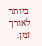ביותר לאורך זמן.